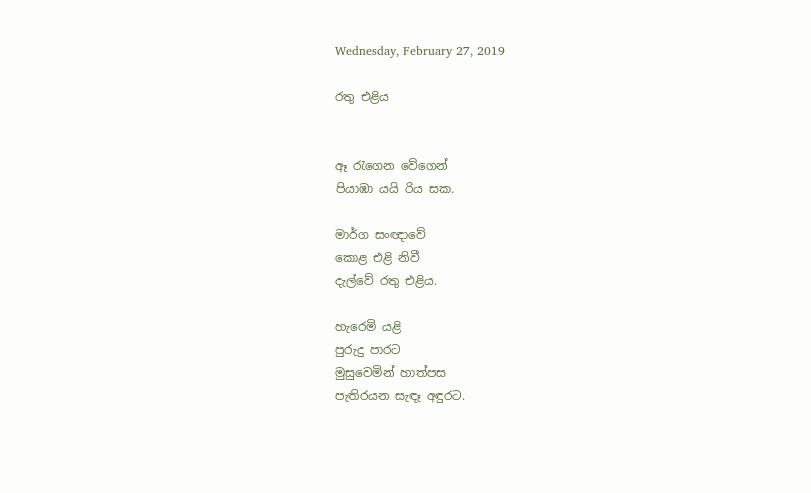Wednesday, February 27, 2019

රතු එළිය


ඈ රැගෙන වේගෙන්
පියාඹා යයි රිය සක.

මාර්ග සංඥාවේ
කොළ එළි නිවී
දැල්වේ රතු එළිය.

හැරෙමි යළි
පුරුදු පාරට
මුසුවෙමින් හාත්පස
පැතිරයන සැඳෑ අඳුරට.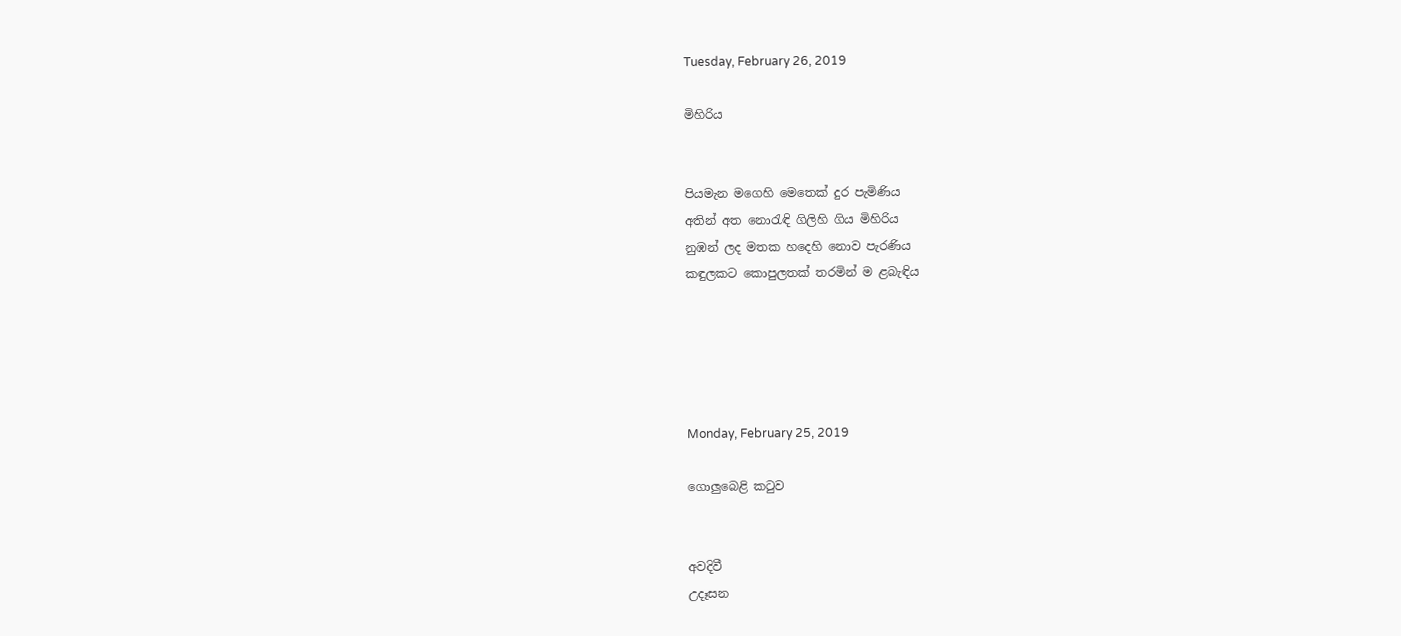Tuesday, February 26, 2019

මිහිරිය


පියමැන මගෙහි මෙතෙක් දුර පැමිණිය
අතින් අත නොරැඳි ගිලිහි ගිය මිහිරිය
නුඹන් ලද මතක හදෙහි නොව පැරණිය
කඳුලකට කොපුලතක් තරමින් ම ළබැඳිය





Monday, February 25, 2019

ගොලුබෙළි කටුව


අවදිවී
උදෑසන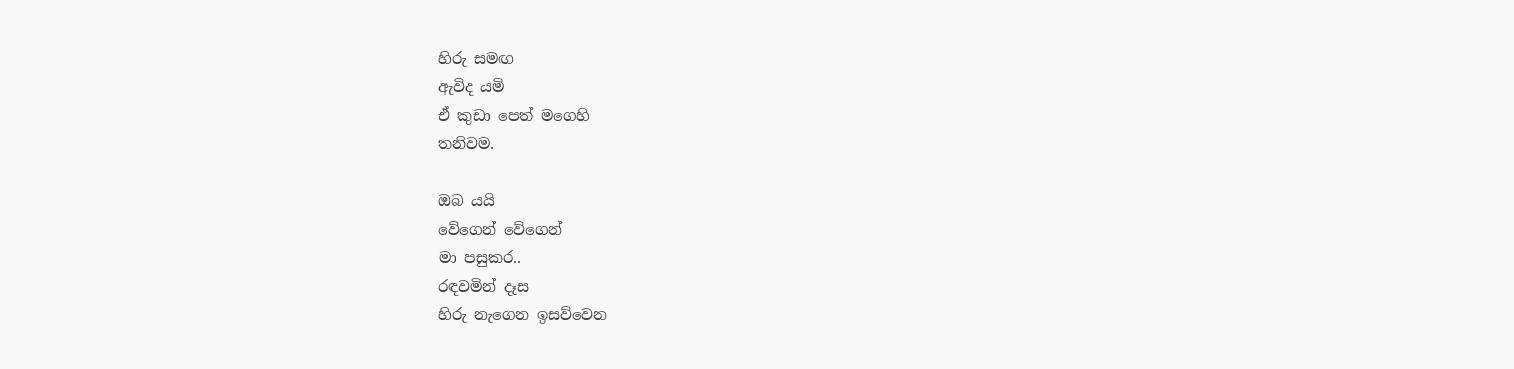හිරු සමඟ
ඇවිද යමි
ඒ කුඩා පෙත් මගෙහි
තනිවම.

ඔබ යයි
වේගෙන් වේගෙන්
මා පසුකර..
රඳවමින් දෑස
හිරු නැගෙන ඉසව්වෙන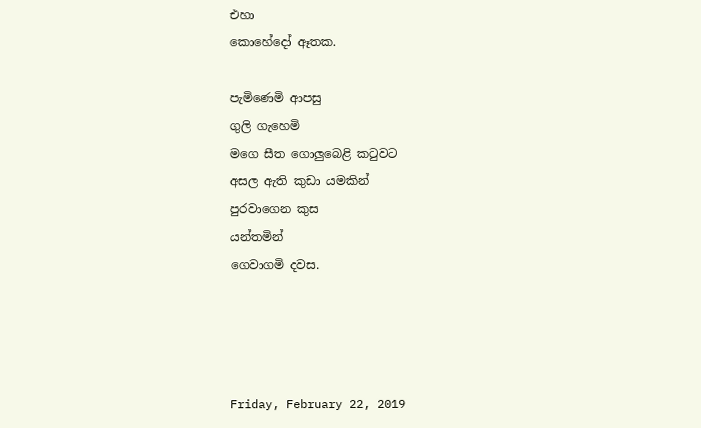එහා
කොහේදෝ ඈතක.

පැමිණෙමි ආපසු
ගුලි ගැහෙමි
මගෙ සීත ගොලුබෙළි කටුවට
අසල ඇති කුඩා යමකින්
පුරවාගෙන කුස
යන්තමින්
ගෙවාගමි දවස.




Friday, February 22, 2019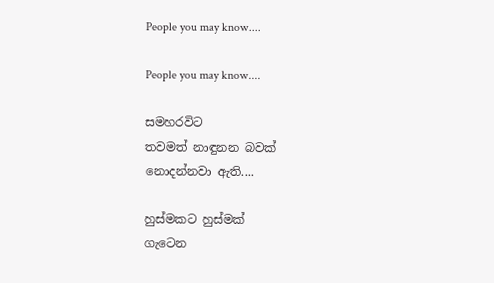People you may know....

People you may know....

සමහරවිට
තවමත් නාඳුනන බවක්
නොදන්නවා ඇති....

හුස්මකට හුස්මක්
ගැටෙන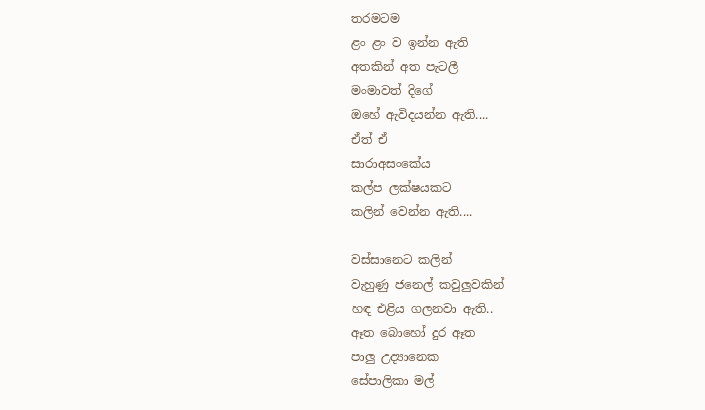තරමටම
ළං ළං ව ඉන්න ඇති
අතකින් අත පැටලී
මංමාවත් දිගේ
ඔහේ ඇවිදයන්න ඇති....
ඒත් ඒ
සාරාඅසංකේය
කල්ප ලක්ෂයකට
කලින් වෙන්න ඇති....

වස්සානෙට කලින්
වැහුණු ජනෙල් කවුලුවකින්
හඳ එළිය ගලනවා ඇති..
ඈත බොහෝ දුර ඈත
පාලු උද්‍යානෙක
සේපාලිකා මල්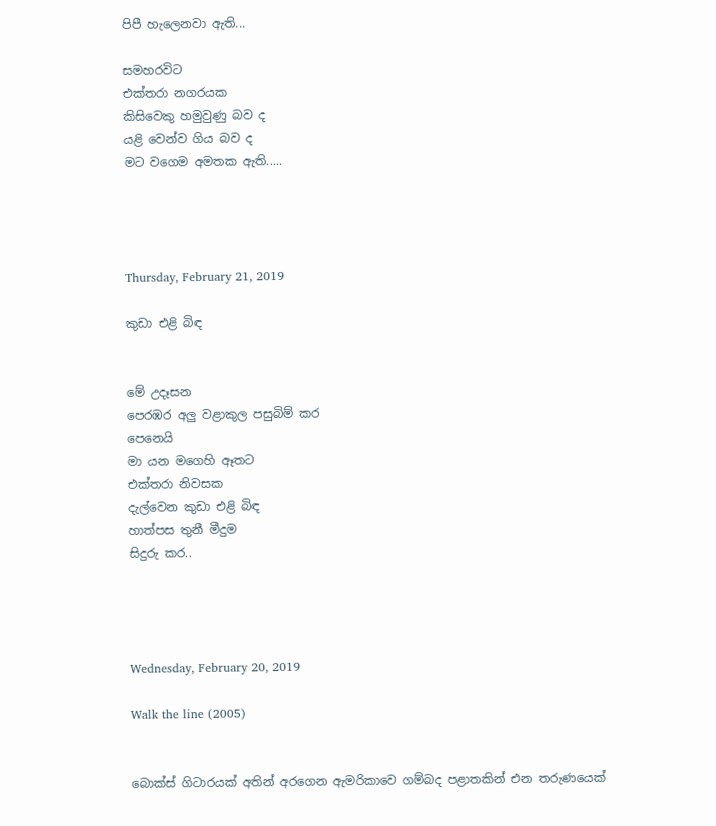පිපී හැලෙනවා ඇති...

සමහරවිට
එක්තරා නගරයක
කිසිවෙකු හමුවුණු බව ද
යළි වෙන්ව ගිය බව ද
මට වගෙම අමතක ඇති.....




Thursday, February 21, 2019

කුඩා එළි බිඳ


මේ උදෑසන
පෙරඹර අලු වළාකුල පසුබිම් කර
පෙනෙයි
මා යන මගෙහි ඈතට
එක්තරා නිවසක
දැල්වෙන කුඩා එළි බිඳ
හාත්පස තුනී මීදුම
සිදුරු කර..




Wednesday, February 20, 2019

Walk the line (2005)


බොක්ස් ගිටාරයක් අතින් අරගෙන ඇමරිකාවෙ ගම්බද පළාතකින් එන තරුණයෙක්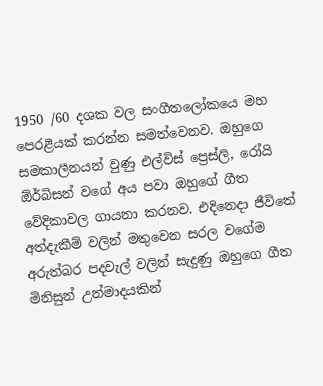1950 /60 දශක වල සංගීතලෝකයෙ මහ පෙරළියක් කරන්න සමත්වෙනව. ඔහුගෙ සමකාලීනයන් වුණු එල්විස් ප්‍රෙස්ලි, රෝයි ඕර්බිසන් වගේ අය පවා ඔහුගේ ගීත වේදිකාවල ගායනා කරනව. එදිනෙදා ජීවිතේ අත්දැකීම් වලින් මතුවෙන සරල වගේම අරුත්බර පදවැල් වලින් සැදුණු ඔහුගෙ ගීත මිනිසුන් උන්මාදයකින්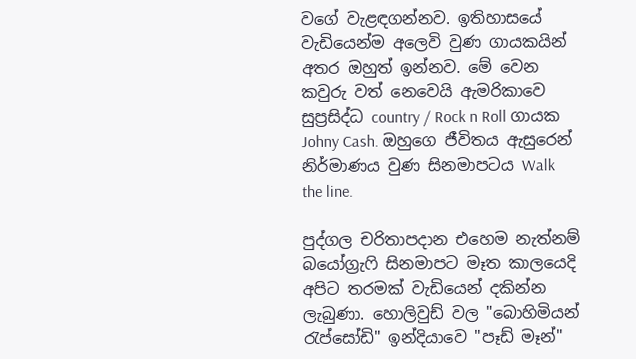වගේ වැළඳගන්නව. ඉතිහාසයේ වැඩියෙන්ම අලෙවි වුණ ගායකයින් අතර ඔහුත් ඉන්නව. මේ වෙන කවුරු වත් නෙවෙයි ඇමරිකාවෙ සුප්‍රසිද්ධ country / Rock n Roll ගායක Johny Cash. ඔහුගෙ ජීවිතය ඇසුරෙන් නිර්මාණය වුණ සිනමාපටය Walk the line.

පුද්ගල චරිතාපදාන එහෙම නැත්නම් බයෝග්‍රැෆි සිනමාපට මෑත කාලයෙදි අපිට තරමක් වැඩියෙන් දකින්න ලැබුණා. හොලිවුඩ් වල "බොහිමියන් රැප්සෝඩි" ඉන්දියාවෙ "පෑඩ් මෑන්"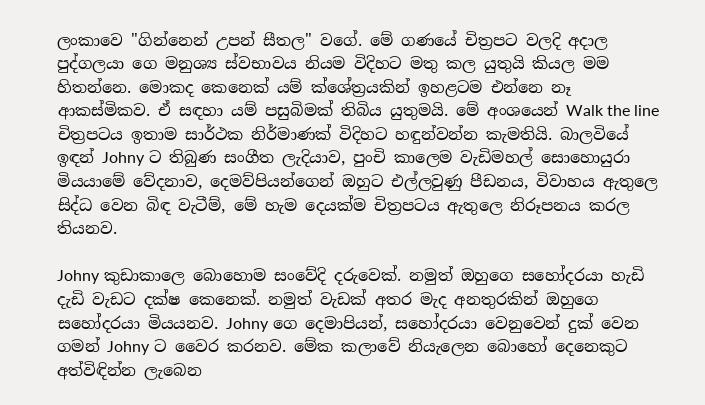ලංකාවෙ "ගින්නෙන් උපන් සීතල" වගේ. මේ ගණයේ චිත්‍රපට වලදි අදාල පුද්ගලයා ගෙ මනුශ්‍ය ස්වභාවය නියම විදිහට මතු කල යුතුයි කියල මම හිතන්නෙ. මොකද කෙනෙක් යම් ක්ශේත්‍රයකින් ඉහළටම එන්නෙ නෑ ආකස්මිකව. ඒ සඳහා යම් පසුබිමක් තිබිය යුතුමයි. මේ අංශයෙන් Walk the line චිත්‍රපටය ඉතාම සාර්ථක නිර්මාණක් විදිහට හඳුන්වන්න කැමතියි. බාලවියේ ඉඳන් Johny ට තිබුණ සංගීත ලැදියාව, පුංචි කාලෙම වැඩිමහල් සොහොයුරා මියයාමේ වේදනාව, දෙමව්පියන්ගෙන් ඔහුට එල්ලවුණු පීඩනය, විවාහය ඇතුලෙ සිද්ධ වෙන බිඳ වැටීම්, මේ හැම දෙයක්ම චිත්‍රපටය ඇතුලෙ නිරූපනය කරල තියනව.

Johny කුඩාකාලෙ බොහොම සංවේදි දරුවෙක්. නමුත් ඔහුගෙ සහෝදරයා හැඩි දැඩි වැඩට දක්ෂ කෙනෙක්. නමුත් වැඩක් අතර මැද අනතුරකින් ඔහුගෙ සහෝදරයා මියයනව. Johny ගෙ දෙමාපියන්, සහෝදරයා වෙනුවෙන් දුක් වෙන ගමන් Johny ට වෛර කරනව. මේක කලාවේ නියැලෙන බොහෝ දෙනෙකුට අත්විඳින්න ලැබෙන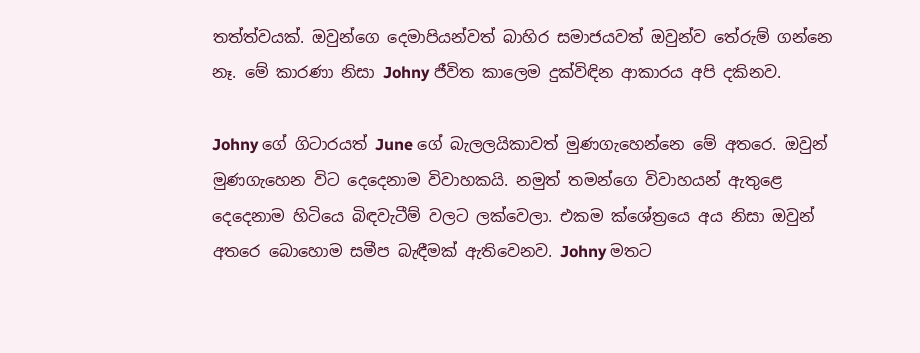තත්ත්වයක්. ඔවුන්ගෙ දෙමාපියන්වත් බාහිර සමාජයවත් ඔවුන්ව තේරුම් ගන්නෙ නෑ. මේ කාරණා නිසා Johny ජීවිත කාලෙම දුක්විඳින ආකාරය අපි දකිනව.

Johny ගේ ගිටාරයත් June ගේ බැලලයිකාවත් මුණගැහෙන්නෙ මේ අතරෙ. ඔවුන් මුණගැහෙන විට දෙදෙනාම විවාහකයි. නමුත් තමන්ගෙ විවාහයන් ඇතුළෙ දෙදෙනාම හිටියෙ බිඳවැටීම් වලට ලක්වෙලා. එකම ක්ශේත්‍රයෙ අය නිසා ඔවුන් අතරෙ බොහොම සමීප බැඳීමක් ඇතිවෙනව. Johny මතට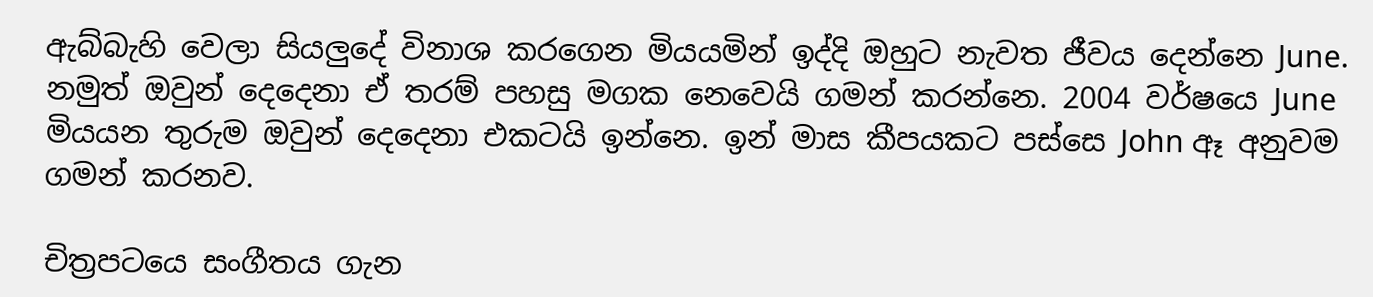ඇබ්බැහි වෙලා සියලුදේ විනාශ කරගෙන මියයමින් ඉද්දි ඔහුට නැවත ජීවය දෙන්නෙ June. නමුත් ඔවුන් දෙදෙනා ඒ තරම් පහසු මගක නෙවෙයි ගමන් කරන්නෙ. 2004 වර්ෂයෙ June මියයන තුරුම ඔවුන් දෙදෙනා එකටයි ඉන්නෙ. ඉන් මාස කීපයකට පස්සෙ John ඈ අනුවම ගමන් කරනව.

චිත්‍රපටයෙ සංගීතය ගැන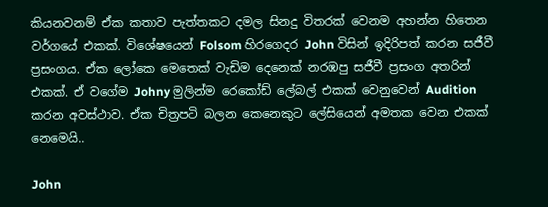කියනවනම් ඒක කතාව පැත්තකට දමල සිනදු විතරක් වෙනම අහන්න හිතෙන වර්ගයේ එකක්. විශේෂයෙන් Folsom හිරගෙදර John විසින් ඉදිරිපත් කරන සජීවී ප්‍රසංගය. ඒක ලෝකෙ මෙතෙක් වැඩිම දෙනෙක් නරඹපු සජීවී ප්‍රසංග අතරින් එකක්. ඒ වගේම Johny මුලින්ම රෙකෝඩ් ලේබල් එකක් වෙනුවෙන් Audition කරන අවස්ථාව. ඒක චිත්‍රපටි බලන කෙනෙකුට ලේසියෙන් අමතක වෙන එකක් නෙමෙයි..

John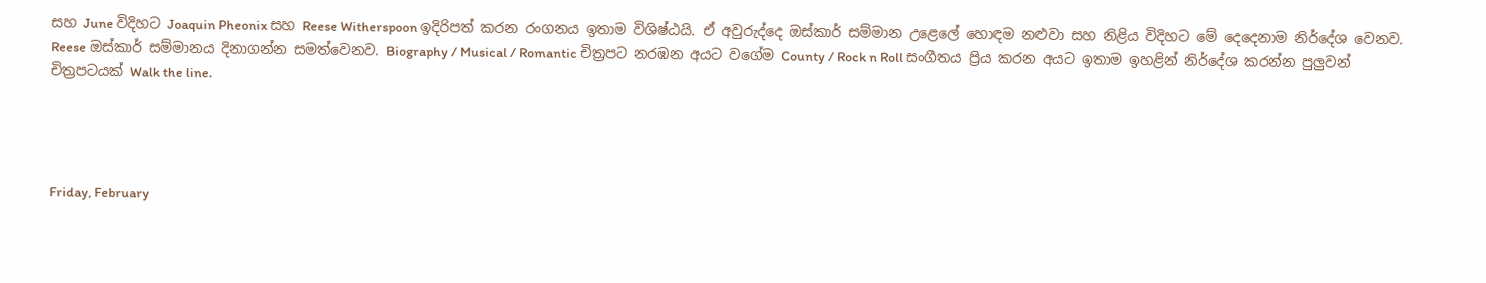සහ June විදිහට Joaquin Pheonix සහ Reese Witherspoon ඉදිරිපත් කරන රංගනය ඉතාම විශිෂ්ඨයි. ඒ අවුරුද්දෙ ඔස්කාර් සම්මාන උළෙලේ හොඳම නළුවා සහ නිළිය විදිහට මේ දෙදෙනාම නිර්දේශ වෙනව. Reese ඔස්කාර් සම්මානය දිනාගන්න සමත්වෙනව. Biography / Musical / Romantic චිත්‍රපට නරඹන අයට වගේම County / Rock n Roll සංගීතය ප්‍රිය කරන අයට ඉතාම ඉහළින් නිර්දේශ කරන්න පුලුවන් චිත්‍රපටයක් Walk the line.




Friday, February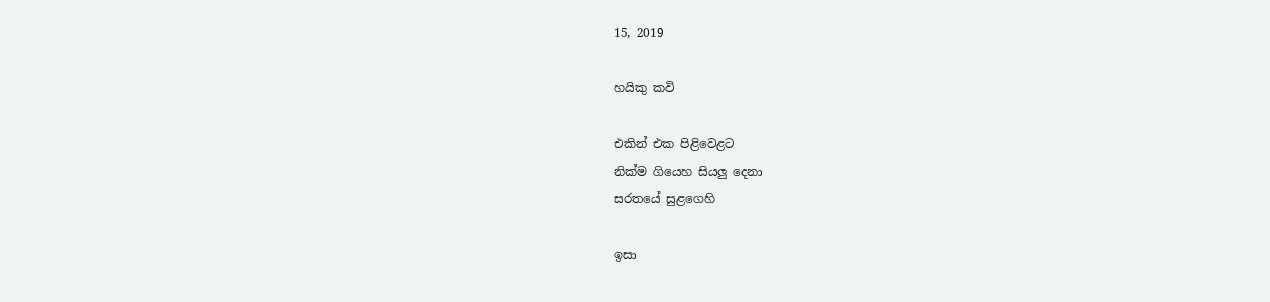15, 2019

හයිකු කවි

එකින් එක පිළිවෙළට
නික්ම ගියෙහ සියලු දෙනා
සරතයේ සුළගෙහි

ඉසා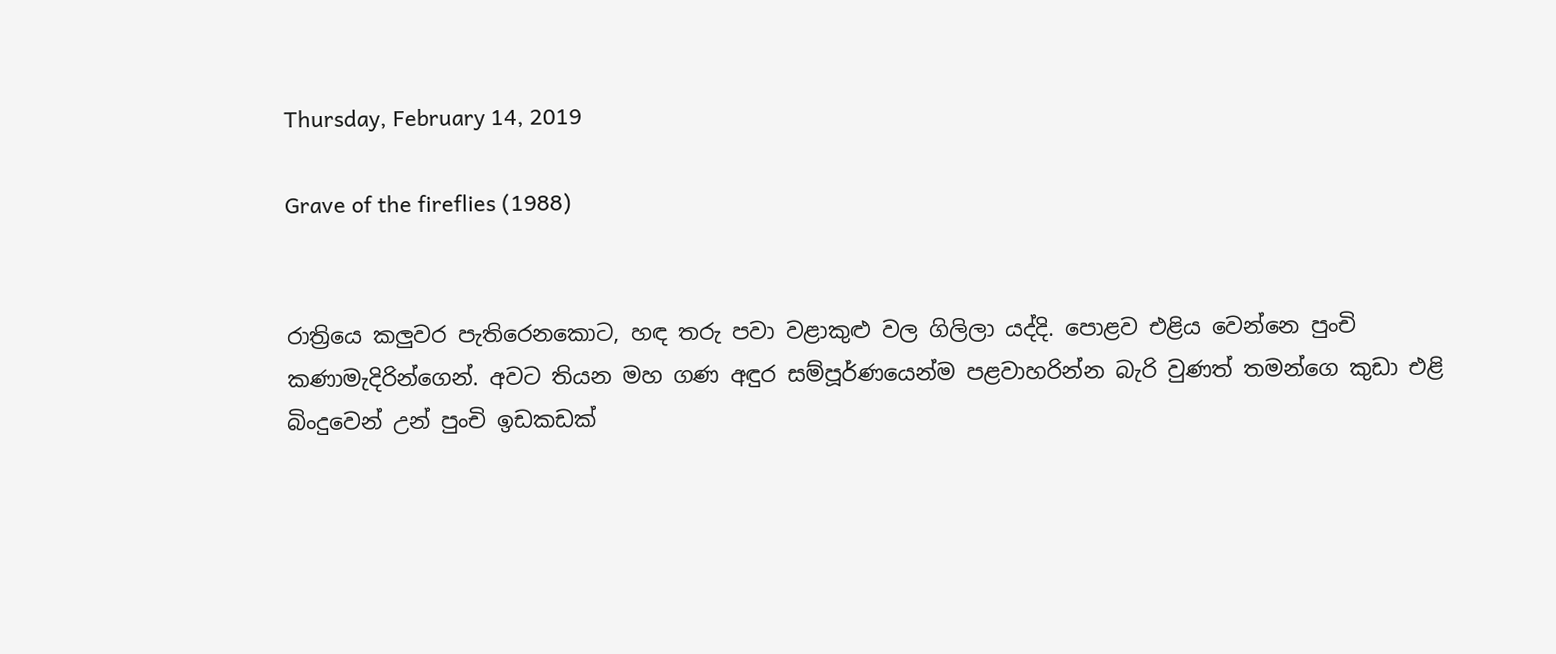Thursday, February 14, 2019

Grave of the fireflies (1988)


රාත්‍රියෙ කලුවර පැතිරෙනකොට, හඳ තරු පවා වළාකුළු වල ගිලිලා යද්දි. පොළව එළිය වෙන්නෙ පුංචි කණාමැදිරින්ගෙන්. අවට තියන මහ ගණ අඳුර සම්පූර්ණයෙන්ම පළවාහරින්න බැරි වුණත් තමන්ගෙ කුඩා එළි බිංදුවෙන් උන් පුංචි ඉඩකඩක්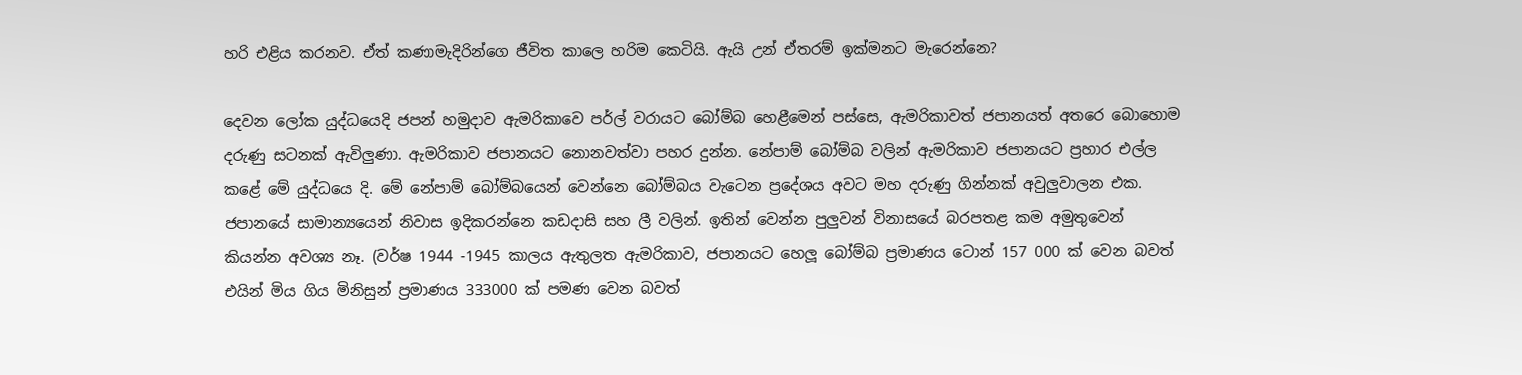හරි එළිය කරනව. ඒත් කණාමැදිරින්ගෙ ජීවිත කාලෙ හරිම කෙටියි. ඇයි උන් ඒතරම් ඉක්මනට මැරෙන්නෙ?

දෙවන ලෝක යුද්ධයෙදි ජපන් හමුදාව ඇමරිකාවෙ පර්ල් වරායට බෝම්බ හෙළීමෙන් පස්සෙ, ඇමරිකාවත් ජපානයත් අතරෙ බොහොම දරුණු සටනක් ඇවිලුණා. ඇමරිකාව ජපානයට නොනවත්වා පහර දුන්න. නේපාම් බෝම්බ වලින් ඇමරිකාව ජපානයට ප්‍රහාර එල්ල කළේ මේ යුද්ධයෙ දි. මේ නේපාම් බෝම්බයෙන් වෙන්නෙ බෝම්බය වැටෙන ප්‍රදේශය අවට මහ දරුණු ගින්නක් අවුලුවාලන එක. ජපානයේ සාමාන්‍යයෙන් නිවාස ඉදිකරන්නෙ කඩදාසි සහ ලී වලින්. ඉතින් වෙන්න පුලුවන් විනාසයේ බරපතළ කම අමුතුවෙන් කියන්න අවශ්‍ය නෑ. (වර්ෂ 1944 -1945 කාලය ඇතුලත ඇමරිකාව, ජපානයට හෙලූ බෝම්බ ප්‍රමාණය ටොන් 157 000 ක් වෙන බවත් එයින් මිය ගිය මිනිසුන් ප්‍රමාණය 333000 ක් පමණ වෙන බවත්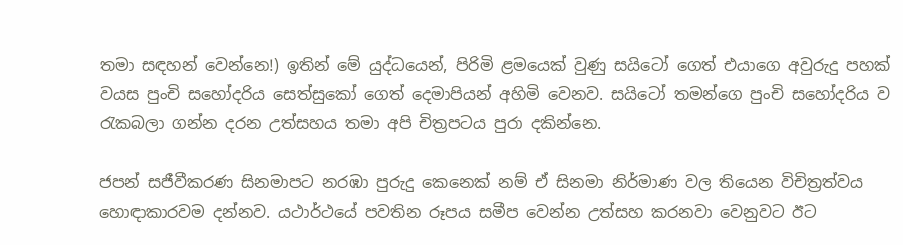තමා සඳහන් වෙන්නෙ!) ඉතින් මේ යුද්ධයෙන්, පිරිමි ළමයෙක් වුණු සයිටෝ ගෙත් එයාගෙ අවුරුදු පහක් වයස පුංචි සහෝදරිය සෙත්සුකෝ ගෙත් දෙමාපියන් අහිමි වෙනව. සයිටෝ තමන්ගෙ පුංචි සහෝදරිය ව රැකබලා ගන්න දරන උත්සහය තමා අපි චිත්‍රපටය පුරා දකින්නෙ.

ජපන් සජීවීකරණ සිනමාපට නරඹා පුරුදු කෙනෙක් නම් ඒ සිනමා නිර්මාණ වල තියෙන විචිත්‍රත්වය හොඳාකාරවම දන්නව. යථාර්ථයේ පවතින රූපය සමීප වෙන්න උත්සහ කරනවා වෙනුවට ඊට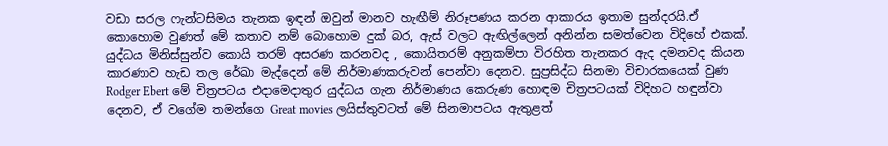වඩා සරල ෆැන්ටසිමය තැනක ඉඳන් ඔවුන් මානව හැඟීම් නිරූපණය කරන ආකාරය ඉතාම සුන්දරයි.ඒ කොහොම වුණත් මේ කතාව නම් බොහොම දුක් බර, ඇස් වලට ඇඟිල්ලෙන් අනින්න සමත්වෙන විදිහේ එකක්. යුද්ධය මිනිස්සුන්ව කොයි තරම් අසරණ කරනවද , කොයිතරම් අනුකම්පා විරහිත තැනකර ඇද දමනවද කියන කාරණාව හැඩ තල රේඛා මැද්දෙන් මේ නිර්මාණකරුවන් පෙන්වා දෙනව. සුප්‍රසිද්ධ සිනමා විචාරකයෙක් වුණ Rodger Ebert මේ චිත්‍රපටය එදාමෙදාතුර යුද්ධය ගැන නිර්මාණය කෙරුණ හොඳම චිත්‍රපටයක් විදිහට හඳුන්වා දෙනව, ඒ වගේම තමන්ගෙ Great movies ලයිස්තුවටත් මේ සිනමාපටය ඇතුළත්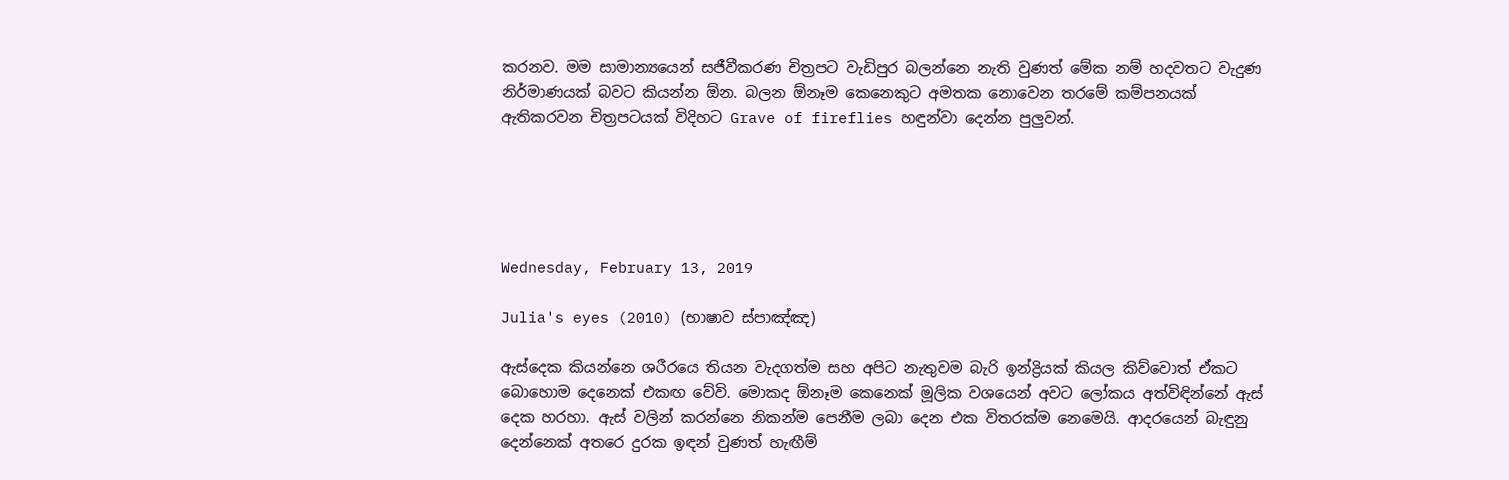කරනව. මම සාමාන්‍යයෙන් සජීවීකරණ චිත්‍රපට වැඩිපුර බලන්නෙ නැති වුණත් මේක නම් හදවතට වැදුණ නිර්මාණයක් බවට කියන්න ඕන. බලන ඕනෑම කෙනෙකුට අමතක නොවෙන තරමේ කම්පනයක් ඇතිකරවන චිත්‍රපටයක් විදිහට Grave of fireflies හඳුන්වා දෙන්න පුලුවන්.





Wednesday, February 13, 2019

Julia's eyes (2010) (භාෂාව ස්පාඤ්ඤ)

ඇස්දෙක කියන්නෙ ශරීරයෙ තියන වැදගත්ම සහ අපිට නැතුවම බැරි ඉන්ද්‍රියක් කියල කිව්වොත් ඒකට බොහොම දෙනෙක් එකඟ වේවි. මොකද ඕනෑම කෙනෙක් මූලික වශයෙන් අවට ලෝකය අත්විඳින්නේ ඇස් දෙක හරහා. ඇස් වලින් කරන්නෙ නිකන්ම පෙනීම ලබා දෙන එක විතරක්ම නෙමෙයි. ආදරයෙන් බැඳුනු දෙන්නෙක් අතරෙ දුරක ඉඳන් වුණත් හැඟීම්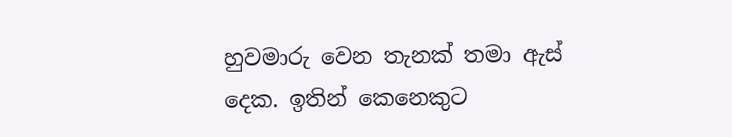හුවමාරු වෙන තැනක් තමා ඇස් දෙක. ඉතින් කෙනෙකුට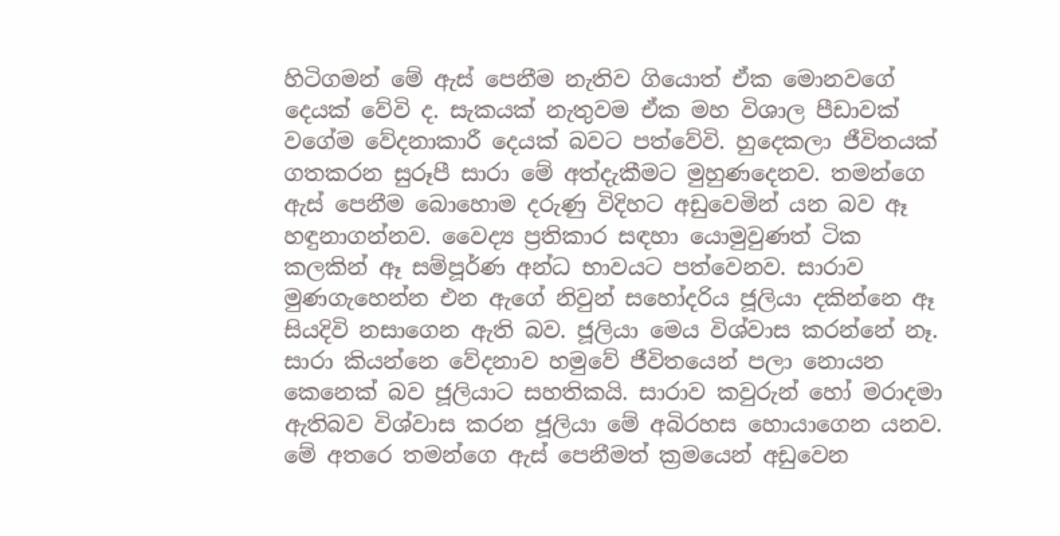හිටිගමන් මේ ඇස් පෙනීම නැතිව ගියොත් ඒක මොනවගේ දෙයක් වේවි ද. සැකයක් නැතුවම ඒක මහ විශාල පීඩාවක් වගේම වේදනාකාරී දෙයක් බවට පත්වේවි. හුදෙකලා ජීවිතයක් ගතකරන සුරූපී සාරා මේ අත්දැකීමට මුහුණදෙනව. තමන්ගෙ ඇස් පෙනීම බොහොම දරුණු විදිහට අඩුවෙමින් යන බව ඈ හඳුනාගන්නව. වෛද්‍ය ප්‍රතිකාර සඳහා යොමුවුණත් ටික කලකින් ඈ සම්පූර්ණ අන්ධ භාවයට පත්වෙනව. සාරාව මුණගැහෙන්න එන ඇගේ නිවුන් සහෝදරිය ජූලියා දකින්නෙ ඈ සියදිවි නසාගෙන ඇති බව. ජූලියා මෙය විශ්වාස කරන්නේ නෑ. සාරා කියන්නෙ වේදනාව හමුවේ ජීවිතයෙන් පලා නොයන කෙනෙක් බව ජූලියාට සහතිකයි. සාරාව කවුරුන් හෝ මරාදමා ඇතිබව විශ්වාස කරන ජූලියා මේ අබිරහස හොයාගෙන යනව. මේ අතරෙ තමන්ගෙ ඇස් පෙනීමත් ක්‍රමයෙන් අඩුවෙන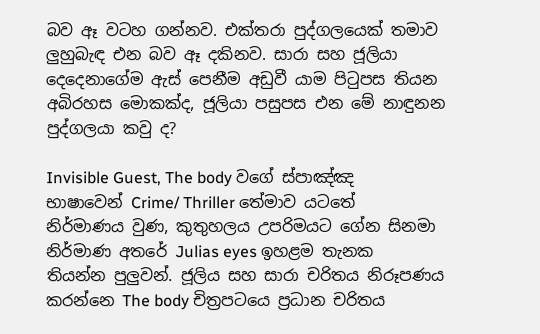බව ඈ වටහ ගන්නව. එක්තරා පුද්ගලයෙක් තමාව ලුහුබැඳ එන බව ඈ දකිනව. සාරා සහ ජූලියා දෙදෙනාගේම ඇස් පෙනීම අඩුවී යාම පිටුපස තියන අබිරහස මොකක්ද, ජූලියා පසුපස එන මේ නාඳුනන පුද්ගලයා කවු ද?

Invisible Guest, The body වගේ ස්පාඤ්ඤ භාෂාවෙන් Crime/ Thriller තේමාව යටතේ නිර්මාණය වුණ, කුතුහලය උපරිමයට ගේන සිනමා නිර්මාණ අතරේ Julias eyes ඉහළම තැනක තියන්න පුලුවන්. ජූලිය සහ සාරා චරිතය නිරූපණය කරන්නෙ The body චිත්‍රපටයෙ ප්‍රධාන චරිතය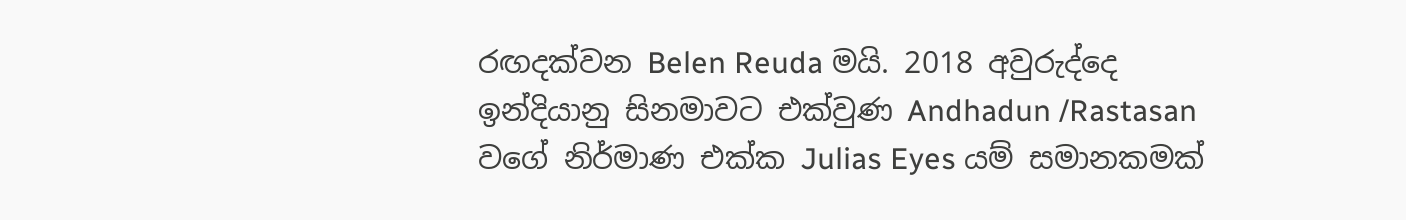රඟදක්වන Belen Reuda මයි. 2018 අවුරුද්දෙ ඉන්දියානු සිනමාවට එක්වුණ Andhadun /Rastasan වගේ නිර්මාණ එක්ක Julias Eyes යම් සමානකමක්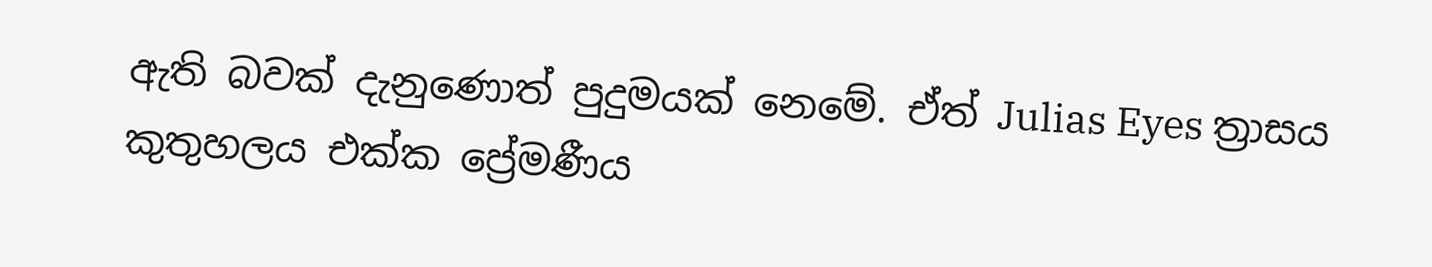ඇති බවක් දැනුණොත් පුදුමයක් නෙමේ. ඒත් Julias Eyes ත්‍රාසය කුතුහලය එක්ක ප්‍රේමණීය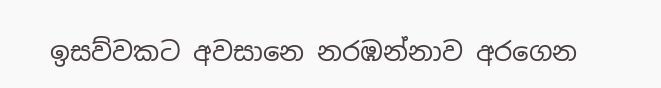ඉසව්වකට අවසානෙ නරඹන්නාව අරගෙන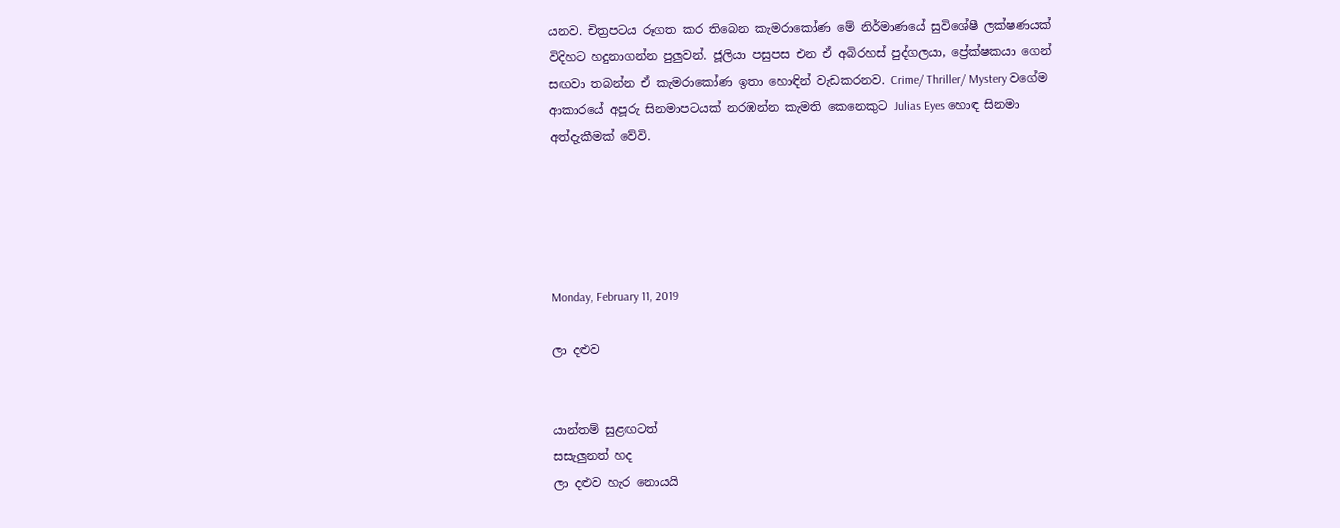යනව. චිත්‍රපටය රූගත කර තිබෙන කැමරාකෝණ මේ නිර්මාණයේ සුවිශේෂී ලක්ෂණයක් විදිහට හදුනාගන්න පුලුවන්. ජූලියා පසුපස එන ඒ අබිරහස් පුද්ගලයා, ප්‍රේක්ෂකයා ගෙන් සඟවා තබන්න ඒ කැමරාකෝණ ඉතා හොඳින් වැඩකරනව. Crime/ Thriller/ Mystery වගේම ආකාරයේ අපූරු සිනමාපටයක් නරඹන්න කැමති කෙනෙකුට Julias Eyes හොඳ සිනමා අත්දැකීමක් වේවි.





Monday, February 11, 2019

ලා දළුව


යාන්තම් සුළඟටත්
සසැලුනත් හද
ලා දළුව හැර නොයයි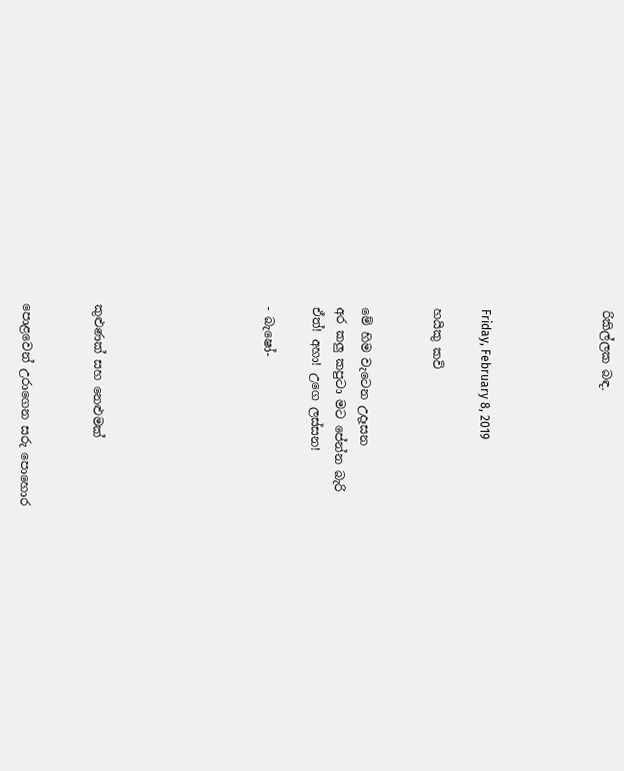රිකිල්ලක බඳ.




Friday, February 8, 2019

හයිකු කවි


මේ හිම වැටෙන උදෑසන
අර කලු කපුටා මට පේන්න බැරි
ඒත්! අහා! උගෙ ලස්සන!

- බැෂෝ-






කුළුණක් සහ නෙළුමක්


පොළවෙන් උරාගෙන සරු පොහොර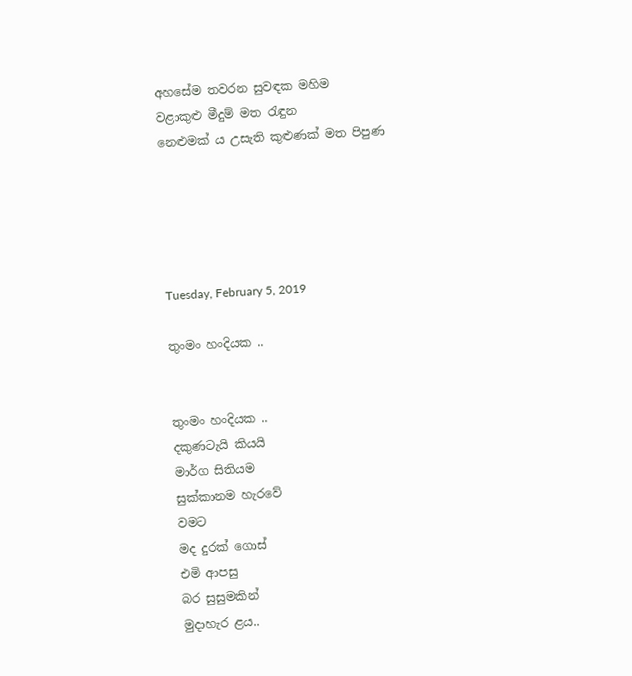අහසේම තවරන සුවඳක මහිම
වළාකුළු මීදුම් මත රැඳුන
නෙළුමක් ය උසැති කුළුණක් මත පිපුණ





Tuesday, February 5, 2019

තුංමං හංදියක ..


තුංමං හංදියක ..
දකුණටැයි කියයි
මාර්ග සිතියම
සුක්කානම හැරවේ
වමට
මද දුරක් ගොස්
එමි ආපසු
බර සුසුමකින්
මුදාහැර ළය..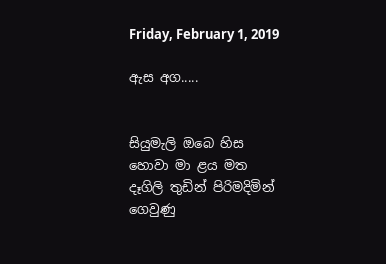Friday, February 1, 2019

ඇස අග.....


සියුමැලි ඔබෙ හිස
හොවා මා ළය මත
දෑගිලි තුඩින් පිරිමදිමින්
ගෙවුණු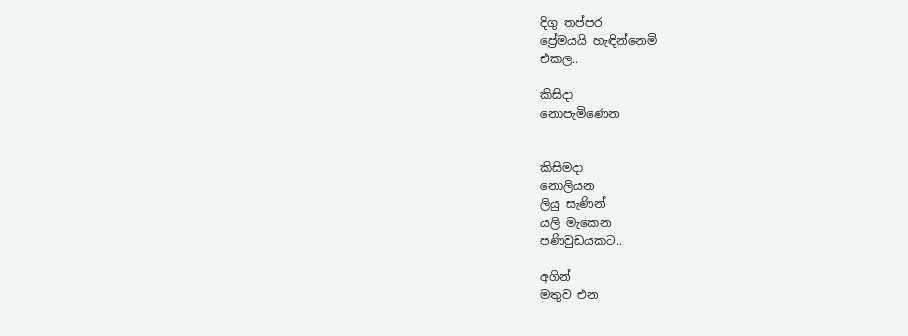දිගු තප්පර
ප්‍රේමයයි හැඳින්නෙමි
එකල..

කිසිදා
නොපැමිණෙන


කිසිමදා
නොලියන
ලියු සැණින්
යලි මැකෙන
පණිවුඩයකට..

අගින්
මතුව එන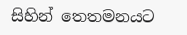සිහින් තෙතමනයට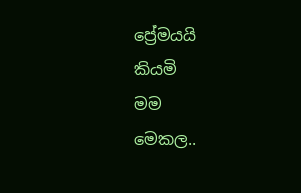ප්‍රේමයයි
කියමි
මම
මෙකල..